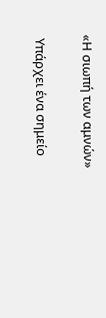«Η σιωπή των αμνών»

 Υπάρχει ένα σημείο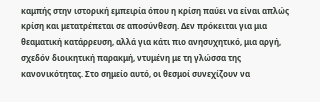καμπής στην ιστορική εμπειρία όπου η κρίση παύει να είναι απλώς κρίση και μετατρέπεται σε αποσύνθεση. Δεν πρόκειται για μια θεαματική κατάρρευση, αλλά για κάτι πιο ανησυχητικό, μια αργή, σχεδόν διοικητική παρακμή, ντυμένη με τη γλώσσα της κανονικότητας. Στο σημείο αυτό, οι θεσμοί συνεχίζουν να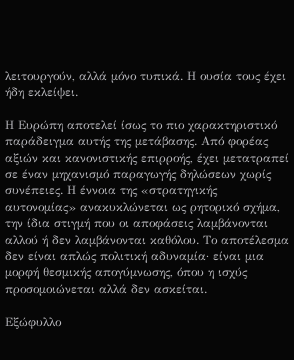λειτουργούν, αλλά μόνο τυπικά. Η ουσία τους έχει ήδη εκλείψει.

Η Ευρώπη αποτελεί ίσως το πιο χαρακτηριστικό παράδειγμα αυτής της μετάβασης. Από φορέας αξιών και κανονιστικής επιρροής, έχει μετατραπεί σε έναν μηχανισμό παραγωγής δηλώσεων χωρίς συνέπειες. Η έννοια της «στρατηγικής αυτονομίας» ανακυκλώνεται ως ρητορικό σχήμα, την ίδια στιγμή που οι αποφάσεις λαμβάνονται αλλού ή δεν λαμβάνονται καθόλου. Το αποτέλεσμα δεν είναι απλώς πολιτική αδυναμία· είναι μια μορφή θεσμικής απογύμνωσης, όπου η ισχύς προσομοιώνεται αλλά δεν ασκείται.

Εξώφυλλο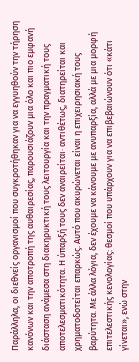Παράλληλα, οι διεθνείς οργανισμοί που συγκροτήθηκαν για να εγγυηθούν την τήρηση κανόνων και την αποτροπή της αυθαιρεσίας, παρουσιάζουν μια όλο και πιο εμφανή διάσταση ανάμεσα στη διακηρυκτική τους λειτουργία και την πραγματική τους αποτελεσματικότητα. Η ύπαρξή τους δεν αναιρείται· αντιθέτως, διατηρείται και χρηματοδοτείται επαρκώς. Αυτό που ακυρώνεται είναι η επιχειρησιακή τους βαρύτητα. Με άλλα λόγια, δεν έχουμε να κάνουμε με ανυπαρξία, αλλά με μια μορφή επιτελεστικής κενολογίας: θεσμοί που υπάρχουν για να επιβεβαιώνουν ότι «κάτι γίνεται», ενώ στην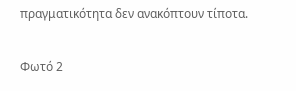πραγματικότητα δεν ανακόπτουν τίποτα.

Φωτό 2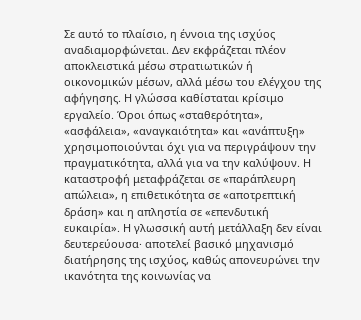Σε αυτό το πλαίσιο, η έννοια της ισχύος αναδιαμορφώνεται. Δεν εκφράζεται πλέον αποκλειστικά μέσω στρατιωτικών ή οικονομικών μέσων, αλλά μέσω του ελέγχου της αφήγησης. Η γλώσσα καθίσταται κρίσιμο εργαλείο. Όροι όπως «σταθερότητα», «ασφάλεια», «αναγκαιότητα» και «ανάπτυξη» χρησιμοποιούνται όχι για να περιγράψουν την πραγματικότητα, αλλά για να την καλύψουν. Η καταστροφή μεταφράζεται σε «παράπλευρη απώλεια», η επιθετικότητα σε «αποτρεπτική δράση» και η απληστία σε «επενδυτική ευκαιρία». Η γλωσσική αυτή μετάλλαξη δεν είναι δευτερεύουσα· αποτελεί βασικό μηχανισμό διατήρησης της ισχύος, καθώς απονευρώνει την ικανότητα της κοινωνίας να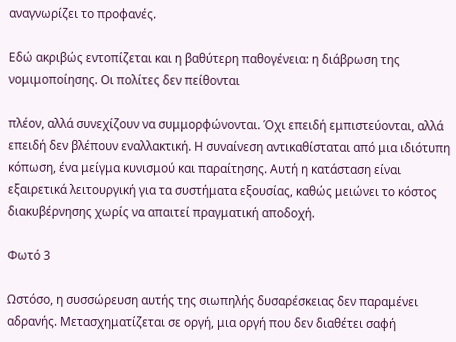αναγνωρίζει το προφανές.

Εδώ ακριβώς εντοπίζεται και η βαθύτερη παθογένεια: η διάβρωση της νομιμοποίησης. Οι πολίτες δεν πείθονται

πλέον, αλλά συνεχίζουν να συμμορφώνονται. Όχι επειδή εμπιστεύονται, αλλά επειδή δεν βλέπουν εναλλακτική. Η συναίνεση αντικαθίσταται από μια ιδιότυπη κόπωση, ένα μείγμα κυνισμού και παραίτησης. Αυτή η κατάσταση είναι εξαιρετικά λειτουργική για τα συστήματα εξουσίας, καθώς μειώνει το κόστος διακυβέρνησης χωρίς να απαιτεί πραγματική αποδοχή.

Φωτό 3

Ωστόσο, η συσσώρευση αυτής της σιωπηλής δυσαρέσκειας δεν παραμένει αδρανής. Μετασχηματίζεται σε οργή, μια οργή που δεν διαθέτει σαφή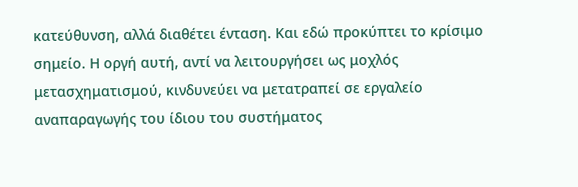κατεύθυνση, αλλά διαθέτει ένταση. Και εδώ προκύπτει το κρίσιμο σημείο. Η οργή αυτή, αντί να λειτουργήσει ως μοχλός μετασχηματισμού, κινδυνεύει να μετατραπεί σε εργαλείο αναπαραγωγής του ίδιου του συστήματος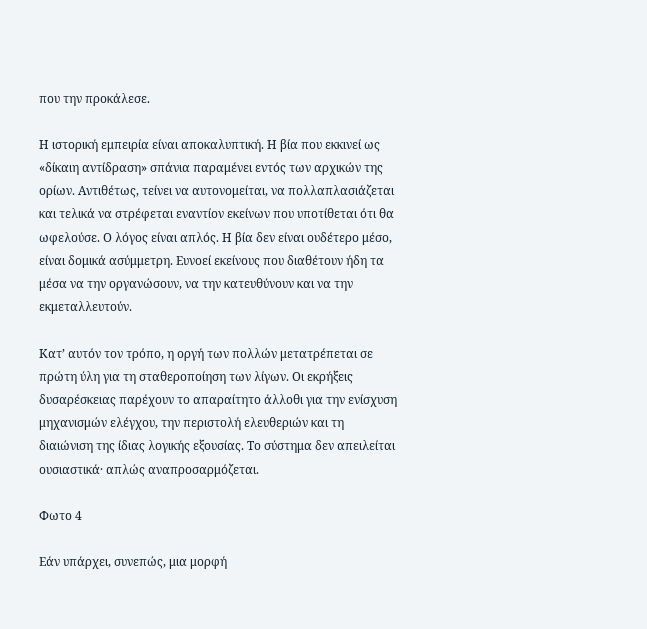που την προκάλεσε.

Η ιστορική εμπειρία είναι αποκαλυπτική. Η βία που εκκινεί ως «δίκαιη αντίδραση» σπάνια παραμένει εντός των αρχικών της ορίων. Αντιθέτως, τείνει να αυτονομείται, να πολλαπλασιάζεται και τελικά να στρέφεται εναντίον εκείνων που υποτίθεται ότι θα ωφελούσε. Ο λόγος είναι απλός. Η βία δεν είναι ουδέτερο μέσο, είναι δομικά ασύμμετρη. Ευνοεί εκείνους που διαθέτουν ήδη τα μέσα να την οργανώσουν, να την κατευθύνουν και να την εκμεταλλευτούν.

Κατ’ αυτόν τον τρόπο, η οργή των πολλών μετατρέπεται σε πρώτη ύλη για τη σταθεροποίηση των λίγων. Οι εκρήξεις δυσαρέσκειας παρέχουν το απαραίτητο άλλοθι για την ενίσχυση μηχανισμών ελέγχου, την περιστολή ελευθεριών και τη διαιώνιση της ίδιας λογικής εξουσίας. Το σύστημα δεν απειλείται ουσιαστικά· απλώς αναπροσαρμόζεται.

Φωτο 4

Εάν υπάρχει, συνεπώς, μια μορφή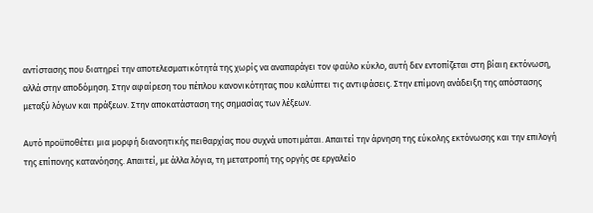αντίστασης που διατηρεί την αποτελεσματικότητά της χωρίς να αναπαράγει τον φαύλο κύκλο, αυτή δεν εντοπίζεται στη βίαιη εκτόνωση, αλλά στην αποδόμηση. Στην αφαίρεση του πέπλου κανονικότητας που καλύπτει τις αντιφάσεις. Στην επίμονη ανάδειξη της απόστασης μεταξύ λόγων και πράξεων. Στην αποκατάσταση της σημασίας των λέξεων.

Αυτό προϋποθέτει μια μορφή διανοητικής πειθαρχίας που συχνά υποτιμάται. Απαιτεί την άρνηση της εύκολης εκτόνωσης και την επιλογή της επίπονης κατανόησης. Απαιτεί, με άλλα λόγια, τη μετατροπή της οργής σε εργαλείο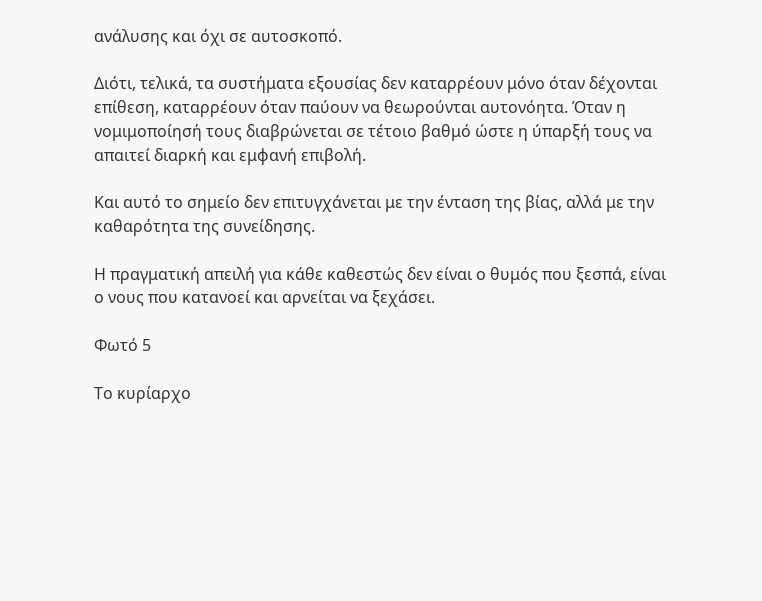ανάλυσης και όχι σε αυτοσκοπό.

Διότι, τελικά, τα συστήματα εξουσίας δεν καταρρέουν μόνο όταν δέχονται επίθεση, καταρρέουν όταν παύουν να θεωρούνται αυτονόητα. Όταν η νομιμοποίησή τους διαβρώνεται σε τέτοιο βαθμό ώστε η ύπαρξή τους να απαιτεί διαρκή και εμφανή επιβολή.

Και αυτό το σημείο δεν επιτυγχάνεται με την ένταση της βίας, αλλά με την καθαρότητα της συνείδησης.

Η πραγματική απειλή για κάθε καθεστώς δεν είναι ο θυμός που ξεσπά, είναι ο νους που κατανοεί και αρνείται να ξεχάσει.

Φωτό 5

Το κυρίαρχο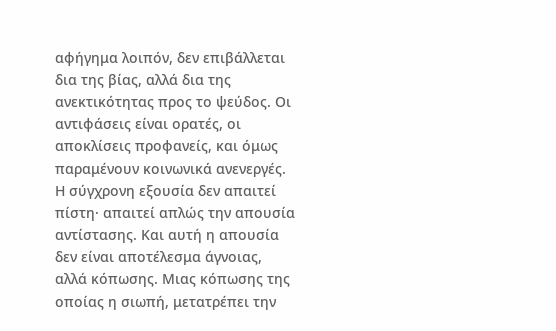αφήγημα λοιπόν, δεν επιβάλλεται δια της βίας, αλλά δια της ανεκτικότητας προς το ψεύδος. Οι αντιφάσεις είναι ορατές, οι αποκλίσεις προφανείς, και όμως παραμένουν κοινωνικά ανενεργές. Η σύγχρονη εξουσία δεν απαιτεί πίστη· απαιτεί απλώς την απουσία αντίστασης. Και αυτή η απουσία δεν είναι αποτέλεσμα άγνοιας, αλλά κόπωσης. Μιας κόπωσης της οποίας η σιωπή, μετατρέπει την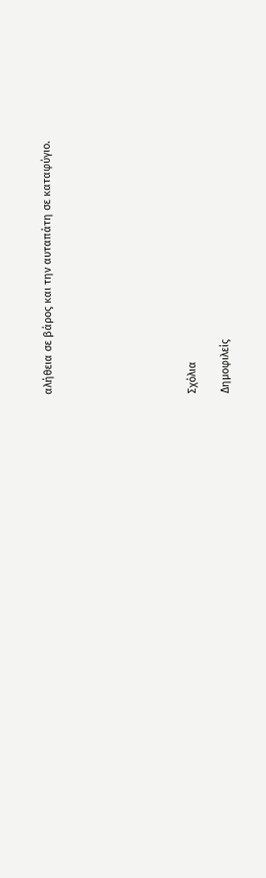αλήθεια σε βάρος και την αυταπάτη σε καταφύγιο.








Σχόλια

Δημοφιλείς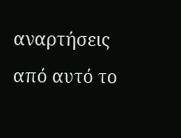αναρτήσεις από αυτό το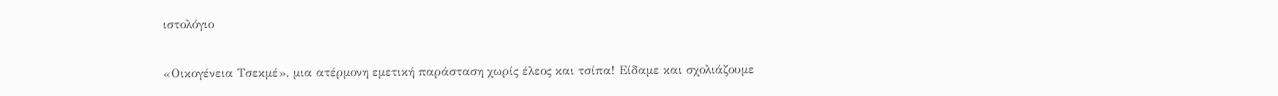ιστολόγιο

«Οικογένεια Τσεκμέ», μια ατέρμονη εμετική παράσταση χωρίς έλεος και τσίπα! Είδαμε και σχολιάζουμε